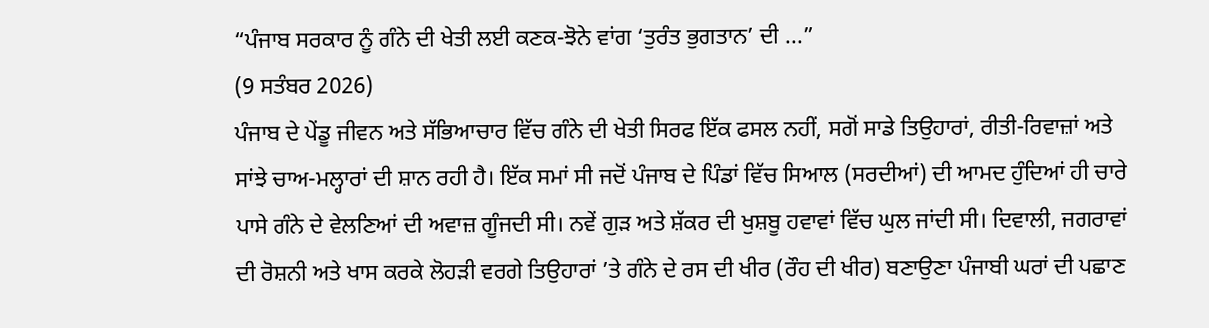“ਪੰਜਾਬ ਸਰਕਾਰ ਨੂੰ ਗੰਨੇ ਦੀ ਖੇਤੀ ਲਈ ਕਣਕ-ਝੋਨੇ ਵਾਂਗ ‘ਤੁਰੰਤ ਭੁਗਤਾਨ’ ਦੀ ...”
(9 ਸਤੰਬਰ 2026)
ਪੰਜਾਬ ਦੇ ਪੇਂਡੂ ਜੀਵਨ ਅਤੇ ਸੱਭਿਆਚਾਰ ਵਿੱਚ ਗੰਨੇ ਦੀ ਖੇਤੀ ਸਿਰਫ ਇੱਕ ਫਸਲ ਨਹੀਂ, ਸਗੋਂ ਸਾਡੇ ਤਿਉਹਾਰਾਂ, ਰੀਤੀ-ਰਿਵਾਜ਼ਾਂ ਅਤੇ ਸਾਂਝੇ ਚਾਅ-ਮਲ੍ਹਾਰਾਂ ਦੀ ਸ਼ਾਨ ਰਹੀ ਹੈ। ਇੱਕ ਸਮਾਂ ਸੀ ਜਦੋਂ ਪੰਜਾਬ ਦੇ ਪਿੰਡਾਂ ਵਿੱਚ ਸਿਆਲ (ਸਰਦੀਆਂ) ਦੀ ਆਮਦ ਹੁੰਦਿਆਂ ਹੀ ਚਾਰੇ ਪਾਸੇ ਗੰਨੇ ਦੇ ਵੇਲਣਿਆਂ ਦੀ ਅਵਾਜ਼ ਗੂੰਜਦੀ ਸੀ। ਨਵੇਂ ਗੁੜ ਅਤੇ ਸ਼ੱਕਰ ਦੀ ਖੁਸ਼ਬੂ ਹਵਾਵਾਂ ਵਿੱਚ ਘੁਲ ਜਾਂਦੀ ਸੀ। ਦਿਵਾਲੀ, ਜਗਰਾਵਾਂ ਦੀ ਰੋਸ਼ਨੀ ਅਤੇ ਖਾਸ ਕਰਕੇ ਲੋਹੜੀ ਵਰਗੇ ਤਿਉਹਾਰਾਂ ’ਤੇ ਗੰਨੇ ਦੇ ਰਸ ਦੀ ਖੀਰ (ਰੌਹ ਦੀ ਖੀਰ) ਬਣਾਉਣਾ ਪੰਜਾਬੀ ਘਰਾਂ ਦੀ ਪਛਾਣ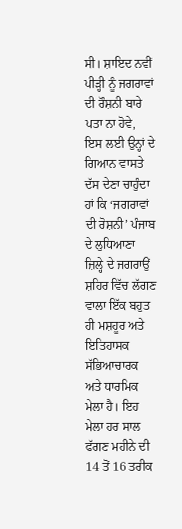ਸੀ। ਸ਼ਾਇਦ ਨਵੀਂ ਪੀੜ੍ਹੀ ਨੂੰ ਜਗਰਾਵਾਂ ਦੀ ਰੌਸ਼ਨੀ ਬਾਰੇ ਪਤਾ ਨਾ ਹੋਵੇ, ਇਸ ਲਈ ਉਨ੍ਹਾਂ ਦੇ ਗਿਆਨ ਵਾਸਤੇ ਦੱਸ ਦੇਣਾ ਚਾਹੁੰਦਾ ਹਾਂ ਕਿ ‘ਜਗਰਾਵਾਂ ਦੀ ਰੋਸ਼ਨੀ’ ਪੰਜਾਬ ਦੇ ਲੁਧਿਆਣਾ ਜ਼ਿਲ੍ਹੇ ਦੇ ਜਗਰਾਉਂ ਸ਼ਹਿਰ ਵਿੱਚ ਲੱਗਣ ਵਾਲਾ ਇੱਕ ਬਹੁਤ ਹੀ ਮਸ਼ਹੂਰ ਅਤੇ ਇਤਿਹਾਸਕ ਸੱਭਿਆਚਾਰਕ ਅਤੇ ਧਾਰਮਿਕ ਮੇਲਾ ਹੈ। ਇਹ ਮੇਲਾ ਹਰ ਸਾਲ ਫੱਗਣ ਮਹੀਨੇ ਦੀ 14 ਤੋਂ 16 ਤਰੀਕ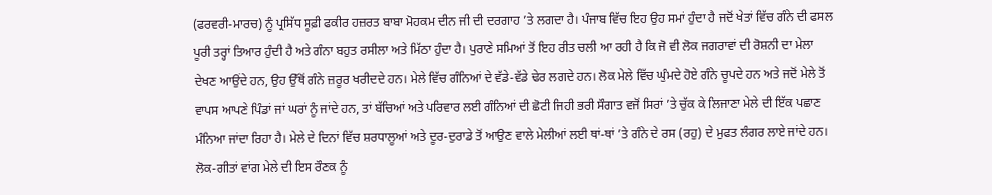(ਫਰਵਰੀ-ਮਾਰਚ) ਨੂੰ ਪ੍ਰਸਿੱਧ ਸੂਫ਼ੀ ਫਕੀਰ ਹਜ਼ਰਤ ਬਾਬਾ ਮੋਹਕਮ ਦੀਨ ਜੀ ਦੀ ਦਰਗਾਹ ’ਤੇ ਲਗਦਾ ਹੈ। ਪੰਜਾਬ ਵਿੱਚ ਇਹ ਉਹ ਸਮਾਂ ਹੁੰਦਾ ਹੈ ਜਦੋਂ ਖੇਤਾਂ ਵਿੱਚ ਗੰਨੇ ਦੀ ਫਸਲ ਪੂਰੀ ਤਰ੍ਹਾਂ ਤਿਆਰ ਹੁੰਦੀ ਹੈ ਅਤੇ ਗੰਨਾ ਬਹੁਤ ਰਸੀਲਾ ਅਤੇ ਮਿੱਠਾ ਹੁੰਦਾ ਹੈ। ਪੁਰਾਣੇ ਸਮਿਆਂ ਤੋਂ ਇਹ ਰੀਤ ਚਲੀ ਆ ਰਹੀ ਹੈ ਕਿ ਜੋ ਵੀ ਲੋਕ ਜਗਰਾਵਾਂ ਦੀ ਰੋਸ਼ਨੀ ਦਾ ਮੇਲਾ ਦੇਖਣ ਆਉਂਦੇ ਹਨ, ਉਹ ਉੱਥੋਂ ਗੰਨੇ ਜ਼ਰੂਰ ਖਰੀਦਦੇ ਹਨ। ਮੇਲੇ ਵਿੱਚ ਗੰਨਿਆਂ ਦੇ ਵੱਡੇ-ਵੱਡੇ ਢੇਰ ਲਗਦੇ ਹਨ। ਲੋਕ ਮੇਲੇ ਵਿੱਚ ਘੁੰਮਦੇ ਹੋਏ ਗੰਨੇ ਚੂਪਦੇ ਹਨ ਅਤੇ ਜਦੋਂ ਮੇਲੇ ਤੋਂ ਵਾਪਸ ਆਪਣੇ ਪਿੰਡਾਂ ਜਾਂ ਘਰਾਂ ਨੂੰ ਜਾਂਦੇ ਹਨ, ਤਾਂ ਬੱਚਿਆਂ ਅਤੇ ਪਰਿਵਾਰ ਲਈ ਗੰਨਿਆਂ ਦੀ ਛੋਟੀ ਜਿਹੀ ਭਰੀ ਸੌਗਾਤ ਵਜੋਂ ਸਿਰਾਂ ’ਤੇ ਚੁੱਕ ਕੇ ਲਿਜਾਣਾ ਮੇਲੇ ਦੀ ਇੱਕ ਪਛਾਣ ਮੰਨਿਆ ਜਾਂਦਾ ਰਿਹਾ ਹੈ। ਮੇਲੇ ਦੇ ਦਿਨਾਂ ਵਿੱਚ ਸ਼ਰਧਾਲੂਆਂ ਅਤੇ ਦੂਰ-ਦੁਰਾਡੇ ਤੋਂ ਆਉਣ ਵਾਲੇ ਮੇਲੀਆਂ ਲਈ ਥਾਂ-ਥਾਂ ’ਤੇ ਗੰਨੇ ਦੇ ਰਸ (ਰਹੁ) ਦੇ ਮੁਫਤ ਲੰਗਰ ਲਾਏ ਜਾਂਦੇ ਹਨ। ਲੋਕ-ਗੀਤਾਂ ਵਾਂਗ ਮੇਲੇ ਦੀ ਇਸ ਰੌਣਕ ਨੂੰ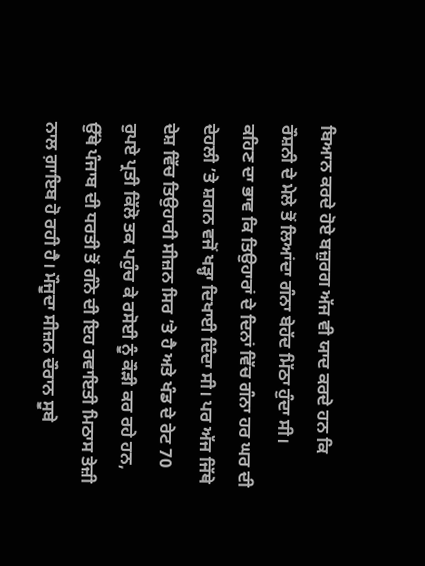ਬਿਆਨ ਕਰਦੇ ਹੋਏ ਬਜ਼ੁਰਗ ਅੱਜ ਵੀ ਯਾਦ ਕਰਦੇ ਹਨ ਕਿ ਰੌਸ਼ਨੀ ਦੇ ਮੇਲੇ ਤੋਂ ਲਿਆਂਦਾ ਗੰਨਾ ਬੇਹੱਦ ਮਿੱਠਾ ਹੁੰਦਾ ਸੀ।
ਕਹਿਣ ਦਾ ਭਾਵ ਕਿ ਤਿਉਹਾਰਾਂ ਦੇ ਦਿਨਾਂ ਵਿੱਚ ਗੰਨਾ ਹਰ ਘਰ ਦੀ ਦੇਹਲੀ ’ਤੇ ਸ਼ਗਨ ਵਜੋਂ ਖੜ੍ਹਾ ਦਿਖਾਈ ਦਿੰਦਾ ਸੀ। ਪਰ ਅੱਜ ਜਿੱਥੇ ਦੇਸ਼ ਵਿੱਚ ਤਿਉਹਾਰੀ ਸੀਜ਼ਨ ਸਿਰ ’ਤੇ ਹੈ ਅਤੇ ਖੰਡ ਦੇ ਰੇਟ 70 ਰੁਪਏ ਪ੍ਰਤੀ ਕਿੱਲੋ ਤਕ ਪਹੁੰਚ ਕੇ ਰਸੋਈ ਨੂੰ ਕੌੜੀ ਕਰ ਰਹੇ ਹਨ, ਉੱਥੇ ਪੰਜਾਬ ਦੀ ਧਰਤੀ ਤੋਂ ਗੰਨੇ ਦੀ ਇਹ ਰਵਾਇਤੀ ਮਿਠਾਸ ਤੇਜ਼ੀ ਨਾਲ ਗ਼ਾਇਬ ਹੋ ਰਹੀ ਹੈ। ਮੌਜੂਦਾ ਸੀਜ਼ਨ ਦੌਰਾਨ ਸੂਬੇ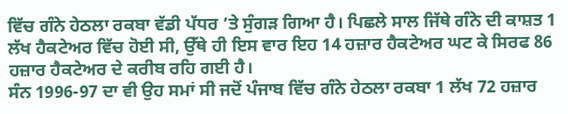ਵਿੱਚ ਗੰਨੇ ਹੇਠਲਾ ਰਕਬਾ ਵੱਡੀ ਪੱਧਰ ’ਤੇ ਸੁੰਗੜ ਗਿਆ ਹੈ। ਪਿਛਲੇ ਸਾਲ ਜਿੱਥੇ ਗੰਨੇ ਦੀ ਕਾਸ਼ਤ 1 ਲੱਖ ਹੈਕਟੇਅਰ ਵਿੱਚ ਹੋਈ ਸੀ, ਉੱਥੇ ਹੀ ਇਸ ਵਾਰ ਇਹ 14 ਹਜ਼ਾਰ ਹੈਕਟੇਅਰ ਘਟ ਕੇ ਸਿਰਫ 86 ਹਜ਼ਾਰ ਹੈਕਟੇਅਰ ਦੇ ਕਰੀਬ ਰਹਿ ਗਈ ਹੈ।
ਸੰਨ 1996-97 ਦਾ ਵੀ ਉਹ ਸਮਾਂ ਸੀ ਜਦੋਂ ਪੰਜਾਬ ਵਿੱਚ ਗੰਨੇ ਹੇਠਲਾ ਰਕਬਾ 1 ਲੱਖ 72 ਹਜ਼ਾਰ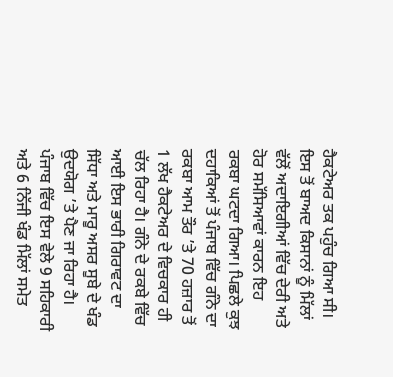ਹੈਕਟੇਅਰ ਤਕ ਪਹੁੰਚ ਗਿਆ ਸੀ। ਇਸ ਤੋਂ ਬਾਅਦ ਕਿਸਾਨਾਂ ਨੂੰ ਮਿੱਲਾਂ ਵੱਲੋਂ ਅਦਾਇਗੀਆਂ ਵਿੱਚ ਦੇਰੀ ਅਤੇ ਹੋਰ ਸਮੱਸਿਆਵਾਂ ਕਾਰਨ ਇਹ ਰਕਬਾ ਘਟਦਾ ਗਿਆ। ਪਿਛਲੇ ਕੁਝ ਦਹਾਕਿਆਂ ਤੋਂ ਪੰਜਾਬ ਵਿੱਚ ਗੰਨੇ ਦਾ ਰਕਬਾ ਆਮ ਤੌਰ ’ਤੇ 70 ਹਜ਼ਾਰ ਤੋਂ 1 ਲੱਖ ਹੈਕਟੇਅਰ ਦੇ ਵਿਚਕਾਰ ਹੀ ਚੱਲ ਰਿਹਾ ਹੈ। ਗੰਨੇ ਦੇ ਰਕਬੇ ਵਿੱਚ ਆਈ ਇਸ ਭਾਰੀ ਗਿਰਾਵਟ ਦਾ ਸਿੱਧਾ ਅਤੇ ਮਾਰੂ ਅਸਰ ਸੂਬੇ ਦੇ ਖੰਡ ਉਦਯੋਗ ’ਤੇ ਪੈਣ ਜਾ ਰਿਹਾ ਹੈ। ਪੰਜਾਬ ਵਿੱਚ ਇਸ ਵੇਲੇ 9 ਸਹਿਕਾਰੀ ਅਤੇ 6 ਨਿੱਜੀ ਖੰਡ ਮਿੱਲਾਂ ਸਮੇਤ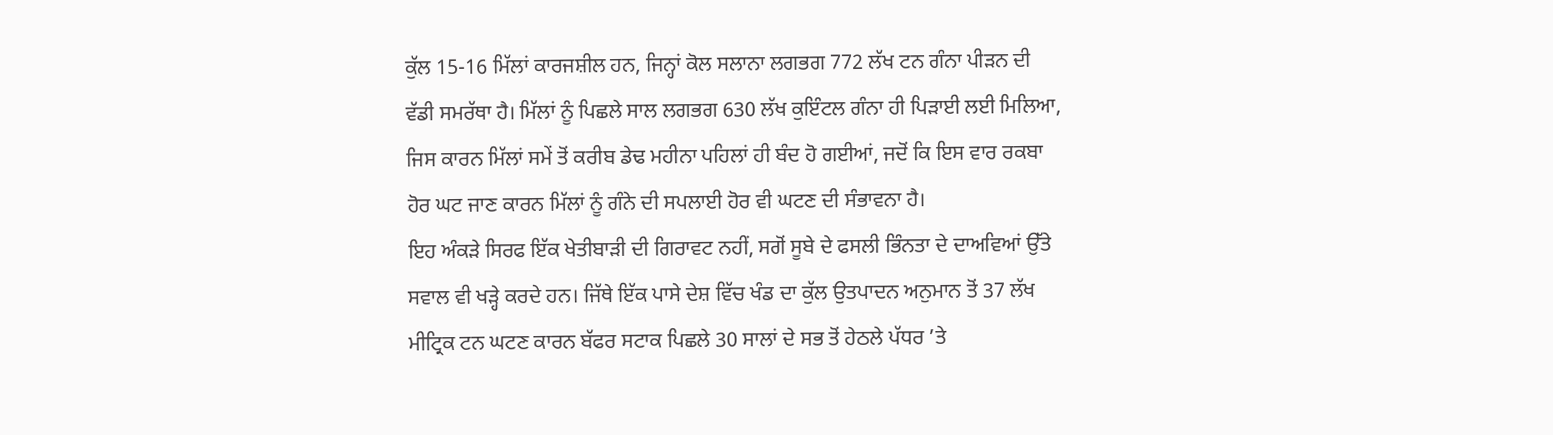ਕੁੱਲ 15-16 ਮਿੱਲਾਂ ਕਾਰਜਸ਼ੀਲ ਹਨ, ਜਿਨ੍ਹਾਂ ਕੋਲ ਸਲਾਨਾ ਲਗਭਗ 772 ਲੱਖ ਟਨ ਗੰਨਾ ਪੀੜਨ ਦੀ ਵੱਡੀ ਸਮਰੱਥਾ ਹੈ। ਮਿੱਲਾਂ ਨੂੰ ਪਿਛਲੇ ਸਾਲ ਲਗਭਗ 630 ਲੱਖ ਕੁਇੰਟਲ ਗੰਨਾ ਹੀ ਪਿੜਾਈ ਲਈ ਮਿਲਿਆ, ਜਿਸ ਕਾਰਨ ਮਿੱਲਾਂ ਸਮੇਂ ਤੋਂ ਕਰੀਬ ਡੇਢ ਮਹੀਨਾ ਪਹਿਲਾਂ ਹੀ ਬੰਦ ਹੋ ਗਈਆਂ, ਜਦੋਂ ਕਿ ਇਸ ਵਾਰ ਰਕਬਾ ਹੋਰ ਘਟ ਜਾਣ ਕਾਰਨ ਮਿੱਲਾਂ ਨੂੰ ਗੰਨੇ ਦੀ ਸਪਲਾਈ ਹੋਰ ਵੀ ਘਟਣ ਦੀ ਸੰਭਾਵਨਾ ਹੈ।
ਇਹ ਅੰਕੜੇ ਸਿਰਫ ਇੱਕ ਖੇਤੀਬਾੜੀ ਦੀ ਗਿਰਾਵਟ ਨਹੀਂ, ਸਗੋਂ ਸੂਬੇ ਦੇ ਫਸਲੀ ਭਿੰਨਤਾ ਦੇ ਦਾਅਵਿਆਂ ਉੱਤੇ ਸਵਾਲ ਵੀ ਖੜ੍ਹੇ ਕਰਦੇ ਹਨ। ਜਿੱਥੇ ਇੱਕ ਪਾਸੇ ਦੇਸ਼ ਵਿੱਚ ਖੰਡ ਦਾ ਕੁੱਲ ਉਤਪਾਦਨ ਅਨੁਮਾਨ ਤੋਂ 37 ਲੱਖ ਮੀਟ੍ਰਿਕ ਟਨ ਘਟਣ ਕਾਰਨ ਬੱਫਰ ਸਟਾਕ ਪਿਛਲੇ 30 ਸਾਲਾਂ ਦੇ ਸਭ ਤੋਂ ਹੇਠਲੇ ਪੱਧਰ ’ਤੇ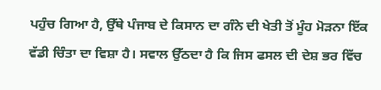ਪਹੁੰਚ ਗਿਆ ਹੈ, ਉੱਥੇ ਪੰਜਾਬ ਦੇ ਕਿਸਾਨ ਦਾ ਗੰਨੇ ਦੀ ਖੇਤੀ ਤੋਂ ਮੂੰਹ ਮੋੜਨਾ ਇੱਕ ਵੱਡੀ ਚਿੰਤਾ ਦਾ ਵਿਸ਼ਾ ਹੈ। ਸਵਾਲ ਉੱਠਦਾ ਹੈ ਕਿ ਜਿਸ ਫਸਲ ਦੀ ਦੇਸ਼ ਭਰ ਵਿੱਚ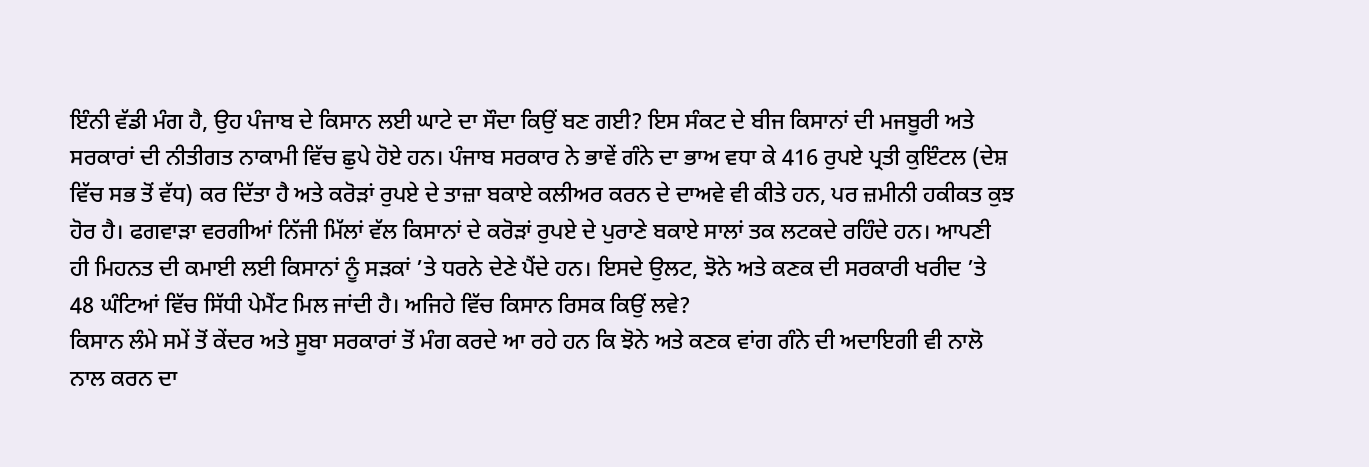ਇੰਨੀ ਵੱਡੀ ਮੰਗ ਹੈ, ਉਹ ਪੰਜਾਬ ਦੇ ਕਿਸਾਨ ਲਈ ਘਾਟੇ ਦਾ ਸੌਦਾ ਕਿਉਂ ਬਣ ਗਈ? ਇਸ ਸੰਕਟ ਦੇ ਬੀਜ ਕਿਸਾਨਾਂ ਦੀ ਮਜਬੂਰੀ ਅਤੇ ਸਰਕਾਰਾਂ ਦੀ ਨੀਤੀਗਤ ਨਾਕਾਮੀ ਵਿੱਚ ਛੁਪੇ ਹੋਏ ਹਨ। ਪੰਜਾਬ ਸਰਕਾਰ ਨੇ ਭਾਵੇਂ ਗੰਨੇ ਦਾ ਭਾਅ ਵਧਾ ਕੇ 416 ਰੁਪਏ ਪ੍ਰਤੀ ਕੁਇੰਟਲ (ਦੇਸ਼ ਵਿੱਚ ਸਭ ਤੋਂ ਵੱਧ) ਕਰ ਦਿੱਤਾ ਹੈ ਅਤੇ ਕਰੋੜਾਂ ਰੁਪਏ ਦੇ ਤਾਜ਼ਾ ਬਕਾਏ ਕਲੀਅਰ ਕਰਨ ਦੇ ਦਾਅਵੇ ਵੀ ਕੀਤੇ ਹਨ, ਪਰ ਜ਼ਮੀਨੀ ਹਕੀਕਤ ਕੁਝ ਹੋਰ ਹੈ। ਫਗਵਾੜਾ ਵਰਗੀਆਂ ਨਿੱਜੀ ਮਿੱਲਾਂ ਵੱਲ ਕਿਸਾਨਾਂ ਦੇ ਕਰੋੜਾਂ ਰੁਪਏ ਦੇ ਪੁਰਾਣੇ ਬਕਾਏ ਸਾਲਾਂ ਤਕ ਲਟਕਦੇ ਰਹਿੰਦੇ ਹਨ। ਆਪਣੀ ਹੀ ਮਿਹਨਤ ਦੀ ਕਮਾਈ ਲਈ ਕਿਸਾਨਾਂ ਨੂੰ ਸੜਕਾਂ ’ਤੇ ਧਰਨੇ ਦੇਣੇ ਪੈਂਦੇ ਹਨ। ਇਸਦੇ ਉਲਟ, ਝੋਨੇ ਅਤੇ ਕਣਕ ਦੀ ਸਰਕਾਰੀ ਖਰੀਦ ’ਤੇ 48 ਘੰਟਿਆਂ ਵਿੱਚ ਸਿੱਧੀ ਪੇਮੈਂਟ ਮਿਲ ਜਾਂਦੀ ਹੈ। ਅਜਿਹੇ ਵਿੱਚ ਕਿਸਾਨ ਰਿਸਕ ਕਿਉਂ ਲਵੇ?
ਕਿਸਾਨ ਲੰਮੇ ਸਮੇਂ ਤੋਂ ਕੇਂਦਰ ਅਤੇ ਸੂਬਾ ਸਰਕਾਰਾਂ ਤੋਂ ਮੰਗ ਕਰਦੇ ਆ ਰਹੇ ਹਨ ਕਿ ਝੋਨੇ ਅਤੇ ਕਣਕ ਵਾਂਗ ਗੰਨੇ ਦੀ ਅਦਾਇਗੀ ਵੀ ਨਾਲੋ ਨਾਲ ਕਰਨ ਦਾ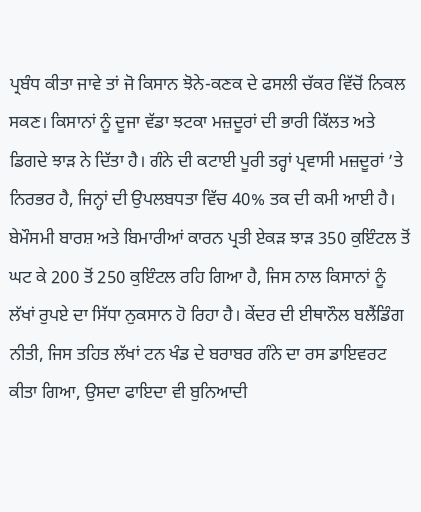ਪ੍ਰਬੰਧ ਕੀਤਾ ਜਾਵੇ ਤਾਂ ਜੋ ਕਿਸਾਨ ਝੋਨੇ-ਕਣਕ ਦੇ ਫਸਲੀ ਚੱਕਰ ਵਿੱਚੋਂ ਨਿਕਲ ਸਕਣ। ਕਿਸਾਨਾਂ ਨੂੰ ਦੂਜਾ ਵੱਡਾ ਝਟਕਾ ਮਜ਼ਦੂਰਾਂ ਦੀ ਭਾਰੀ ਕਿੱਲਤ ਅਤੇ ਡਿਗਦੇ ਝਾੜ ਨੇ ਦਿੱਤਾ ਹੈ। ਗੰਨੇ ਦੀ ਕਟਾਈ ਪੂਰੀ ਤਰ੍ਹਾਂ ਪ੍ਰਵਾਸੀ ਮਜ਼ਦੂਰਾਂ ’ਤੇ ਨਿਰਭਰ ਹੈ, ਜਿਨ੍ਹਾਂ ਦੀ ਉਪਲਬਧਤਾ ਵਿੱਚ 40% ਤਕ ਦੀ ਕਮੀ ਆਈ ਹੈ। ਬੇਮੌਸਮੀ ਬਾਰਸ਼ ਅਤੇ ਬਿਮਾਰੀਆਂ ਕਾਰਨ ਪ੍ਰਤੀ ਏਕੜ ਝਾੜ 350 ਕੁਇੰਟਲ ਤੋਂ ਘਟ ਕੇ 200 ਤੋਂ 250 ਕੁਇੰਟਲ ਰਹਿ ਗਿਆ ਹੈ, ਜਿਸ ਨਾਲ ਕਿਸਾਨਾਂ ਨੂੰ ਲੱਖਾਂ ਰੁਪਏ ਦਾ ਸਿੱਧਾ ਨੁਕਸਾਨ ਹੋ ਰਿਹਾ ਹੈ। ਕੇਂਦਰ ਦੀ ਈਥਾਨੌਲ ਬਲੈਂਡਿੰਗ ਨੀਤੀ, ਜਿਸ ਤਹਿਤ ਲੱਖਾਂ ਟਨ ਖੰਡ ਦੇ ਬਰਾਬਰ ਗੰਨੇ ਦਾ ਰਸ ਡਾਇਵਰਟ ਕੀਤਾ ਗਿਆ, ਉਸਦਾ ਫਾਇਦਾ ਵੀ ਬੁਨਿਆਦੀ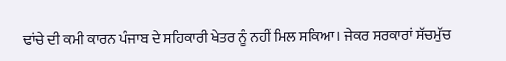ਢਾਂਚੇ ਦੀ ਕਮੀ ਕਾਰਨ ਪੰਜਾਬ ਦੇ ਸਹਿਕਾਰੀ ਖੇਤਰ ਨੂੰ ਨਹੀਂ ਮਿਲ ਸਕਿਆ। ਜੇਕਰ ਸਰਕਾਰਾਂ ਸੱਚਮੁੱਚ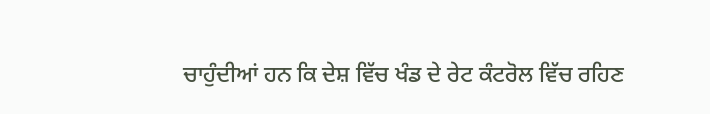ਚਾਹੁੰਦੀਆਂ ਹਨ ਕਿ ਦੇਸ਼ ਵਿੱਚ ਖੰਡ ਦੇ ਰੇਟ ਕੰਟਰੋਲ ਵਿੱਚ ਰਹਿਣ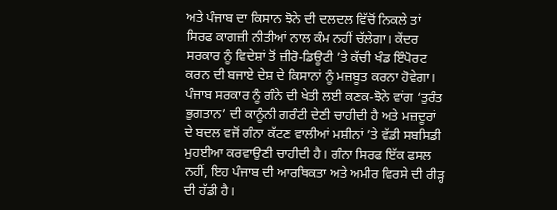ਅਤੇ ਪੰਜਾਬ ਦਾ ਕਿਸਾਨ ਝੋਨੇ ਦੀ ਦਲਦਲ ਵਿੱਚੋਂ ਨਿਕਲੇ ਤਾਂ ਸਿਰਫ ਕਾਗਜ਼ੀ ਨੀਤੀਆਂ ਨਾਲ ਕੰਮ ਨਹੀਂ ਚੱਲੇਗਾ। ਕੇਂਦਰ ਸਰਕਾਰ ਨੂੰ ਵਿਦੇਸ਼ਾਂ ਤੋਂ ਜ਼ੀਰੋ-ਡਿਊਟੀ ’ਤੇ ਕੱਚੀ ਖੰਡ ਇੰਪੋਰਟ ਕਰਨ ਦੀ ਬਜਾਏ ਦੇਸ਼ ਦੇ ਕਿਸਾਨਾਂ ਨੂੰ ਮਜ਼ਬੂਤ ਕਰਨਾ ਹੋਵੇਗਾ।
ਪੰਜਾਬ ਸਰਕਾਰ ਨੂੰ ਗੰਨੇ ਦੀ ਖੇਤੀ ਲਈ ਕਣਕ-ਝੋਨੇ ਵਾਂਗ ‘ਤੁਰੰਤ ਭੁਗਤਾਨ’ ਦੀ ਕਾਨੂੰਨੀ ਗਰੰਟੀ ਦੇਣੀ ਚਾਹੀਦੀ ਹੈ ਅਤੇ ਮਜ਼ਦੂਰਾਂ ਦੇ ਬਦਲ ਵਜੋਂ ਗੰਨਾ ਕੱਟਣ ਵਾਲੀਆਂ ਮਸ਼ੀਨਾਂ ’ਤੇ ਵੱਡੀ ਸਬਸਿਡੀ ਮੁਹਈਆ ਕਰਵਾਉਣੀ ਚਾਹੀਦੀ ਹੈ। ਗੰਨਾ ਸਿਰਫ ਇੱਕ ਫਸਲ ਨਹੀਂ, ਇਹ ਪੰਜਾਬ ਦੀ ਆਰਥਿਕਤਾ ਅਤੇ ਅਮੀਰ ਵਿਰਸੇ ਦੀ ਰੀੜ੍ਹ ਦੀ ਹੱਡੀ ਹੈ।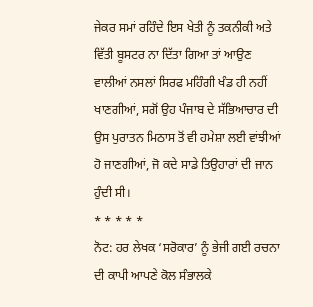ਜੇਕਰ ਸਮਾਂ ਰਹਿੰਦੇ ਇਸ ਖੇਤੀ ਨੂੰ ਤਕਨੀਕੀ ਅਤੇ ਵਿੱਤੀ ਬੂਸਟਰ ਨਾ ਦਿੱਤਾ ਗਿਆ ਤਾਂ ਆਉਣ ਵਾਲੀਆਂ ਨਸਲਾਂ ਸਿਰਫ ਮਹਿੰਗੀ ਖੰਡ ਹੀ ਨਹੀਂ ਖਾਣਗੀਆਂ, ਸਗੋਂ ਉਹ ਪੰਜਾਬ ਦੇ ਸੱਭਿਆਚਾਰ ਦੀ ਉਸ ਪੁਰਾਤਨ ਮਿਠਾਸ ਤੋਂ ਵੀ ਹਮੇਸ਼ਾ ਲਈ ਵਾਂਝੀਆਂ ਹੋ ਜਾਣਗੀਆਂ, ਜੋ ਕਦੇ ਸਾਡੇ ਤਿਉਹਾਰਾਂ ਦੀ ਜਾਨ ਹੁੰਦੀ ਸੀ।
* * * * *
ਨੋਟ: ਹਰ ਲੇਖਕ ‘ਸਰੋਕਾਰ’ ਨੂੰ ਭੇਜੀ ਗਈ ਰਚਨਾ ਦੀ ਕਾਪੀ ਆਪਣੇ ਕੋਲ ਸੰਭਾਲਕੇ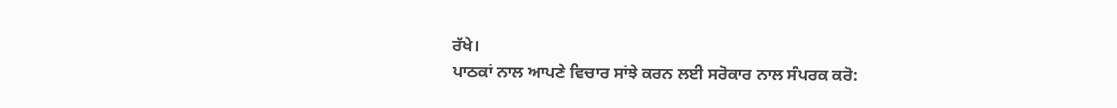ਰੱਖੇ।
ਪਾਠਕਾਂ ਨਾਲ ਆਪਣੇ ਵਿਚਾਰ ਸਾਂਝੇ ਕਰਨ ਲਈ ਸਰੋਕਾਰ ਨਾਲ ਸੰਪਰਕ ਕਰੋ: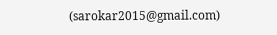(sarokar2015@gmail.com)